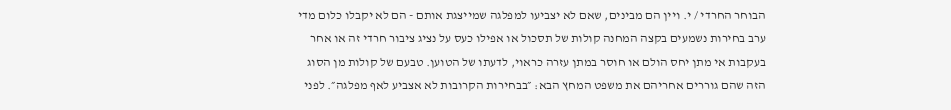הבוחר החרדי / י. ויין הם מבינים, שאם לא יצביעו למפלגה שמייצגת אותם - הם לא יקבלו כלום מדי ערב בחירות נשמעים בקצה המחנה קולות של תסכול או אפילו כעס על נציג ציבור חרדי זה או אחר בעקבות אי מתן יחס הולם או חוסר במתן עזרה כראוי, לדעתו של הטוען. טבעם של קולות מן הסוג הזה שהם גוררים אחריהם את משפט המחץ הבא: ״בבחירות הקרובות לא אצביע לאף מפלגה״. לפני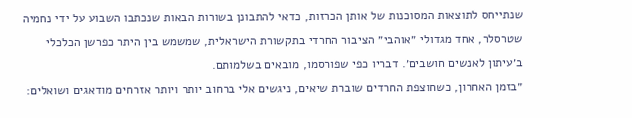שנתייחס לתוצאות המסוכנות של אותן הכרזות, כדאי להתבונן בשורות הבאות שנכתבו השבוע על ידי נחמיה שטרסלר, אחד מגדולי ״אוהבי״ הציבור החרדי בתקשורת הישראלית, שמשמש בין היתר כפרשן הכלכלי ב׳עיתון לאנשים חושבים׳. דבריו כפי שפורסמו, מובאים בשלמותם.
״בזמן האחרון, כשחוצפת החרדים שוברת שיאים, ניגשים אלי ברחוב יותר ויותר אזרחים מודאגים ושואלים: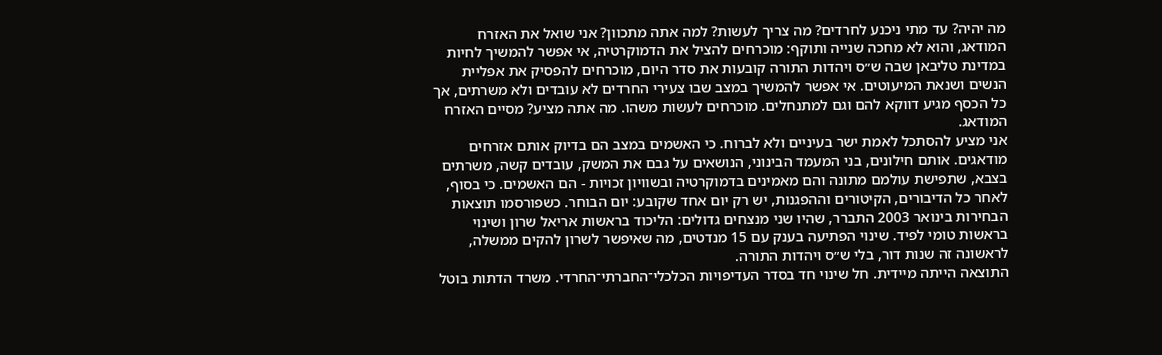מה יהיה? עד מתי ניכנע לחרדים? מה צריך לעשות? למה אתה מתכוון? אני שואל את האזרח המודאג, והוא לא מחכה שנייה ותוקף: מוכרחים להציל את הדמוקרטיה, אי אפשר להמשיך לחיות במדינת טליבאן שבה ש״ס ויהדות התורה קובעות את סדר היום, מוכרחים להפסיק את אפליית הנשים ושנאת המיעוטים. אי אפשר להמשיך במצב שבו צעירי החרדים לא עובדים ולא משרתים, אך כל הכסף מגיע דווקא להם וגם למתנחלים. מוכרחים לעשות משהו. מה אתה מציע? מסיים האזרח המודאג.
אני מציע להסתכל לאמת ישר בעיניים ולא לברוח. כי האשמים במצב הם בדיוק אותם אזרחים מודאגים. אותם חילונים, בני המעמד הבינוני, הנושאים על גבם את המשק, עובדים קשה, משרתים בצבא, שתפישת עולמם מתונה והם מאמינים בדמוקרטיה ובשוויון זכויות - הם האשמים. כי בסוף, לאחר כל הדיבורים, הקיטורים וההפגנות, יש רק יום אחד שקובע: יום הבוחר. כשפורסמו תוצאות הבחירות בינואר 2003 התברר, שהיו שני מנצחים גדולים: הליכוד בראשות אריאל שרון ושינוי בראשות טומי לפיד. שינוי הפתיעה בענק עם 15 מנדטים, מה שאיפשר לשרון להקים ממשלה, לראשונה זה שנות דור, בלי ש״ס ויהדות התורה.
התוצאה הייתה מיידית. חל שינוי חד בסדר העדיפויות הכלכלי־החברתי־החרדי. משרד הדתות בוטל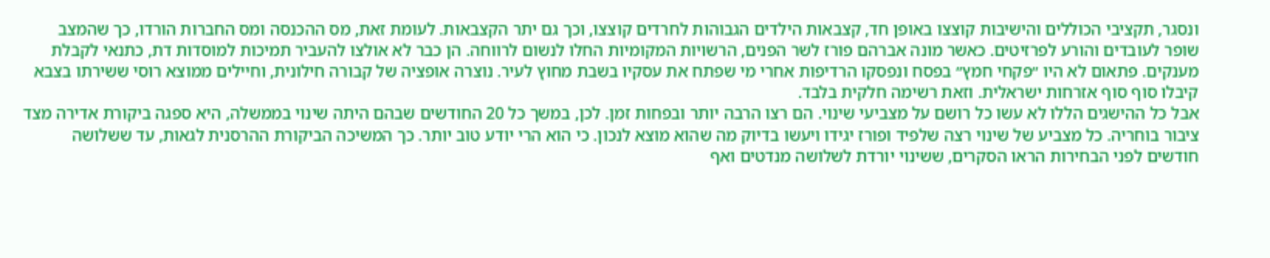ונסגר, תקציבי הכוללים והישיבות קוצצו באופן חד, קצבאות הילדים הגבוהות לחרדים קוצצו, וכך גם יתר הקצבאות. לעומת זאת, מס ההכנסה ומס החברות הורדו, כך שהמצב שופר לעובדים והורע לפרזיטים. כאשר מונה אברהם פורז לשר הפנים, הרשויות המקומיות החלו לנשום לרווחה. הן כבר לא אולצו להעביר תמיכות למוסדות דת, כתנאי לקבלת מענקים. פתאום לא היו ״פקחי חמץ״ בפסח ונפסקו הרדיפות אחרי מי שפתח את עסקיו בשבת מחוץ לעיר. נוצרה אופציה של קבורה חילונית, וחיילים ממוצא רוסי ששירתו בצבא קיבלו סוף סוף אזרחות ישראלית. וזאת רשימה חלקית בלבד.
אבל כל ההישגים הללו לא עשו כל רושם על מצביעי שינוי. הם רצו הרבה יותר ובפחות זמן. לכן, במשך כל 20 החודשים שבהם היתה שינוי בממשלה, היא ספגה ביקורת אדירה מצד ציבור בוחריה. כל מצביע של שינוי רצה שלפיד ופורז יגידו ויעשו בדיוק מה שהוא מוצא לנכון. כי הוא הרי יודע טוב יותר. כך המשיכה הביקורת ההרסנית לגאות, עד ששלושה חודשים לפני הבחירות הראו הסקרים, ששינוי יורדת לשלושה מנדטים ואף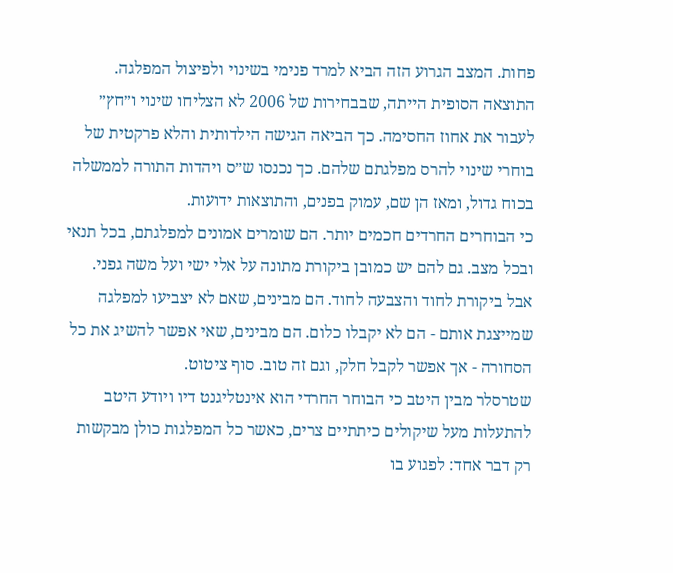פחות. המצב הגרוע הזה הביא למרד פנימי בשינוי ולפיצול המפלגה. התוצאה הסופית הייתה, שבבחירות של 2006 לא הצליחו שינוי ו״חץ״ לעבור את אחוז החסימה. כך הביאה הגישה הילדותית והלא פרקטית של בוחרי שינוי להרס מפלגתם שלהם. כך נכנסו ש״ס ויהדות התורה לממשלה בכוח גדול, ומאז הן שם, עמוק בפנים, והתוצאות ידועות.
כי הבוחרים החרדים חכמים יותר. הם שומרים אמונים למפלגתם, בכל תנאי ובכל מצב. גם להם יש כמובן ביקורת מתונה על אלי ישי ועל משה גפני. אבל ביקורת לחוד והצבעה לחוד. הם מבינים, שאם לא יצביעו למפלגה שמייצגת אותם - הם לא יקבלו כלום. הם מבינים, שאי אפשר להשיג את כל הסחורה - אך אפשר לקבל חלק, וגם זה טוב. סוף ציטוט.
שטרסלר מבין היטב כי הבוחר החרדי הוא אינטליגנט דיו ויודע היטב להתעלות מעל שיקולים כיתתיים צרים, כאשר כל המפלגות כולן מבקשות רק דבר אחד: לפגוע בו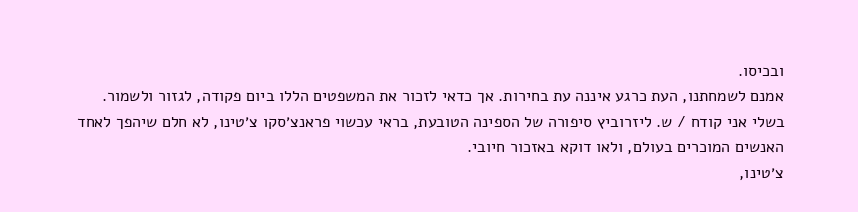ובכיסו.
אמנם לשמחתנו, העת כרגע איננה עת בחירות. אך כדאי לזכור את המשפטים הללו ביום פקודה, לגזור ולשמור.
בשלי אני קודח / ש. ליזרוביץ סיפורה של הספינה הטובעת, בראי עכשוי פראנצ׳סקו צ׳טינו, לא חלם שיהפך לאחד האנשים המוכרים בעולם, ולאו דוקא באזכור חיובי.
צ׳טינו,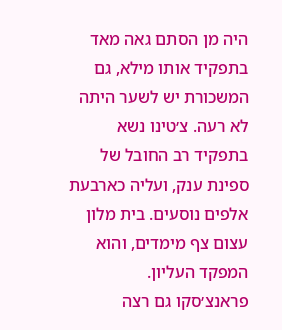היה מן הסתם גאה מאד בתפקיד אותו מילא, גם המשכורת יש לשער היתה לא רעה. צ׳טינו נשא בתפקיד רב החובל של ספינת ענק, ועליה כארבעת אלפים נוסעים. בית מלון עצום צף מימדים, והוא המפקד העליון.
פראנצ׳סקו גם רצה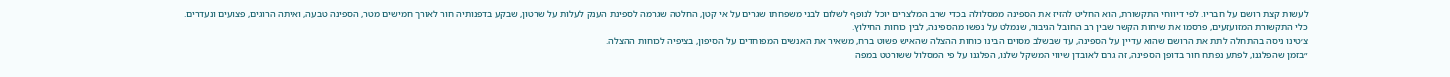לעשות קצת רושם על חבריו. לפי דיווחי התקשורת, הוא החליט להזיז את הספינה ממסלולה בכדי שרב המלצרים יוכל לנופף לשלום לבני משפחתו שגרים על אי קטן, החלטה שגרמה לספינת הענק לעלות על שרטון, שבקע בדפנותיה חור לאורך חמישים מטר, הספינה טבעה, ואיתה הרוגים, פצועים ונעדרים.
כלי התקשורת המזועזעים, פרסמו את שיחות הקשר שבין רב החובל הגיבור, שנמלט על נפשו מהספינה, לבין כוחות החילוץ.
צ׳טינו ניסה בהתחלה לתת את הרושם שהוא עדיין על הספינה, עד שבשלב מסוים הבינו כוחות ההצלה שהאיש פשוט ברח, משאיר את האנשים המפוחדים על הסיפון, בציפיה לכוחות ההצלה.
״בזמן שהפלגנו, לפתע נפתח חור בדופן הספינה, זה גרם לאובדן שיווי המשקל שלנו, הפלגנו על פי המסלול ששורטט במפה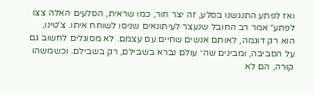ואז לפתע התנגשנו בסלע, זה יצר חור, כמו שראית, הסלעים האלה צצו לפתע״ אמר רב החובל שנעצר לעיתונאים שניסו לשוחח איתו. צ׳טינו, הוא רק דוגמה, לאותם אנשים שחיים עם עצמם. לא מסוגלים לחשוב גם על הסביבה, ומבינים שה־ עולם נברא בשבילם, רק בשבילם. וכשמשהו קורה, הם לא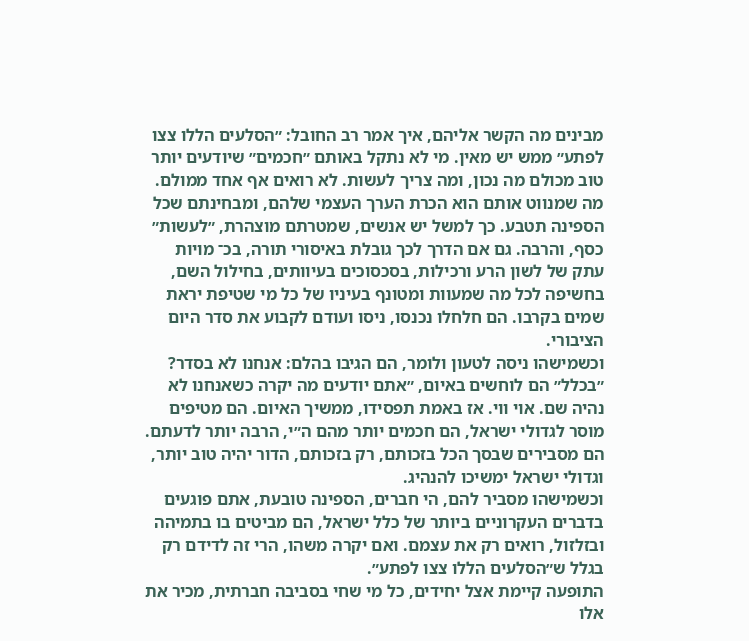מבינים מה הקשר אליהם, איך אמר רב החובל: ״הסלעים הללו צצו לפתע״ ממש יש מאין. מי לא נתקל באותם ״חכמים״ שיודעים יותר טוב מכולם מה נכון, ומה צריך לעשות. לא רואים אף אחד ממולם. מה שמנווט אותם הוא הכרת הערך העצמי שלהם, ומבחינתם שכל הספינה תטבע. כך למשל יש אנשים, שמטרתם מוצהרת, ״לעשות״ כסף, והרבה. גם אם הדרך לכך גובלת באיסורי תורה, בכ־ מויות עתק של לשון הרע ורכילות, בסכסוכים בעיוותים, בחילול השם, בחשיפה לכל מה שמעוות ומטונף בעיניו של כל מי שטיפת יראת שמים בקרבו. הם חלחלו נכנסו, ניסו ועודם לקבוע את סדר היום הציבורי.
וכשמישהו ניסה לטעון ולומר, הם הגיבו בהלם: אנחנו לא בסדר? ״בכלל״ הם לוחשים באיום, ״אתם יודעים מה יקרה כשאנחנו לא נהיה שם. אוי ווי. אז באמת תפסידו, ממשיך האיום. הם מטיפים מוסר לגדולי ישראל, הם חכמים יותר מהם ה״י, הרבה יותר לדעתם. הם מסבירים שבסך הכל בזכותם, רק בזכותם, הדור יהיה טוב יותר, וגדולי ישראל ימשיכו להנהיג.
וכשמישהו מסביר להם, הי חברים, הספינה טובעת, אתם פוגעים בדברים העקרוניים ביותר של כלל ישראל, הם מביטים בו בתמיהה ובזלזול, רואים רק את עצמם. ואם יקרה משהו, הרי זה לדידם רק בגלל ש״הסלעים הללו צצו לפתע״.
התופעה קיימת אצל יחידים, כל מי שחי בסביבה חברתית, מכיר את אלו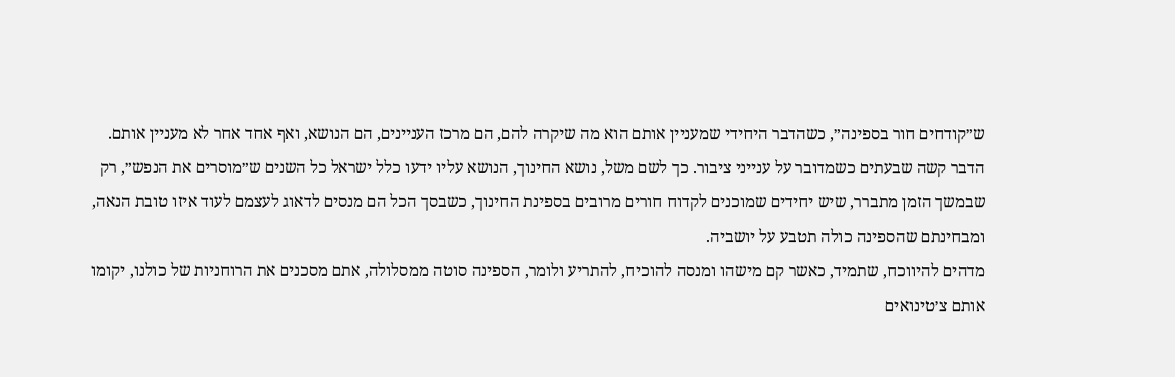ש״קודחים חור בספינה״, כשהדבר היחידי שמעניין אותם הוא מה שיקרה להם, הם מרכז העניינים, הם הנושא, ואף אחד אחר לא מעניין אותם.
הדבר קשה שבעתים כשמדובר על ענייני ציבור. כך לשם משל, נושא החינוך, הנושא עליו ידעו כלל ישראל כל השנים ש״מוסרים את הנפש״, רק שבמשך הזמן מתברר, שיש יחידים שמוכנים לקדוח חורים מרובים בספינת החינוך, כשבסך הכל הם מנסים לדאוג לעצמם לעוד איזו טובת הנאה, ומבחינתם שהספינה כולה תטבע על יושביה.
מדהים להיווכח, שתמיד, כאשר קם מישהו ומנסה להוכיח, להתריע ולומר, הספינה סוטה ממסלולה, אתם מסכנים את הרוחניות של כולנו, יקומו אותם צ׳טינואים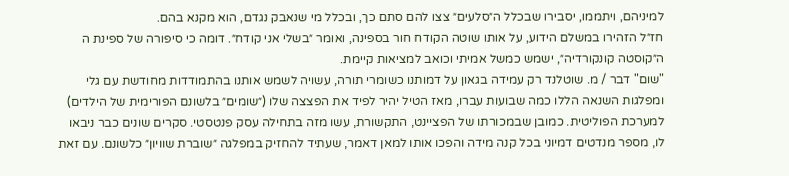למיניהם, ויתממו, יסבירו שבכלל ה״סלעים״ צצו להם סתם כך, ובכלל מי שנאבק נגדם, הוא מקנא בהם.
חז״ל הזהירו במשלם הידוע, על אותו שוטה הקודח חור בספינה, ואומר ״בשלי אני קודח״. דומה כי סיפורה של ספינת ה ה״קוסטה קונקורדיה״, ישמש כמשל אמיתי וכואב למציאות קיימת.
"שום" דבר / מ. שוטלנד רק עמידה בגאון על דמותנו כשומרי תורה, עשויה לשמש אותנו בהתמודדות מחודשת עם גלי ומפלגות השנאה הללו כמה שבועות עברו, מאז הטיל יהיר לפיד את הפצצה שלו (״שומים״ בלשונם הפורימית של הילדים) למערכת הפוליטית. כמובן שבמכורתו של הפציינט, התקשורת, עשו מזה בתחילה עסק פנטסטי. סקרים שונים כבר ניבאו לו, מספר מנדטים דמיוני בכל קנה מידה והפכו אותו למאן דאמר, שעתיד להחזיק במפלגה ״שוברת שוויון״ כלשונם. עם זאת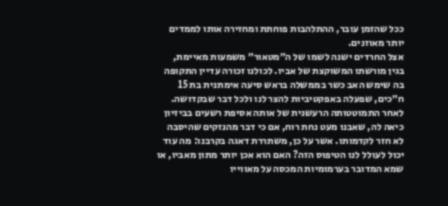ככל שהזמן עובר, ההתלהבות פוחתת ומחזירה אותו לממדים יותר מאוזנים.
אצל החרדים ישנה לשמו של ה״מטאור״ משמעות מאיימת, בגין מורשתו המשוקצת של אביו. לכולנו זכורה עדיין התקופה בה שימש האב כשר בממשלה בראש סיעה אימתנית בת 15 ח״כים, שפעלה באפקטיביות להצר לנו ולכל דבר שבקדושה. לאחר התמוטטותה הרעשנית של אותה אסיפת רשעים בביזיון כיאה לה, שאבנו מעט נחת רוח, אם כי דבר מהנזקים שהיסבה לא חזר לקדמותו. אשר על כן, משתררת דאגה בקרבנו: מה עוד יכול לעולל לנו הטיפוס הזה? האם הוא אכן יותר מתון מאביו, או שמא המדובר בערמומיות המכסה על מאווייו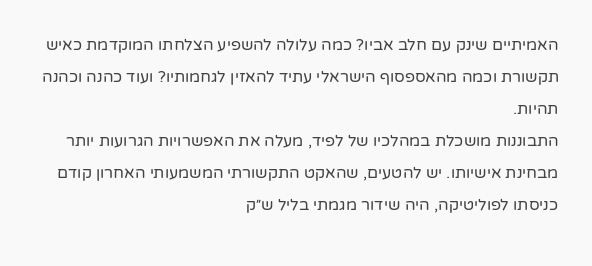האמיתיים שינק עם חלב אביו? כמה עלולה להשפיע הצלחתו המוקדמת כאיש תקשורת וכמה מהאספסוף הישראלי עתיד להאזין לגחמותיו? ועוד כהנה וכהנה תהיות.
התבוננות מושכלת במהלכיו של לפיד, מעלה את האפשרויות הגרועות יותר מבחינת אישיותו. יש להטעים, שהאקט התקשורתי המשמעותי האחרון קודם כניסתו לפוליטיקה, היה שידור מגמתי בליל ש״ק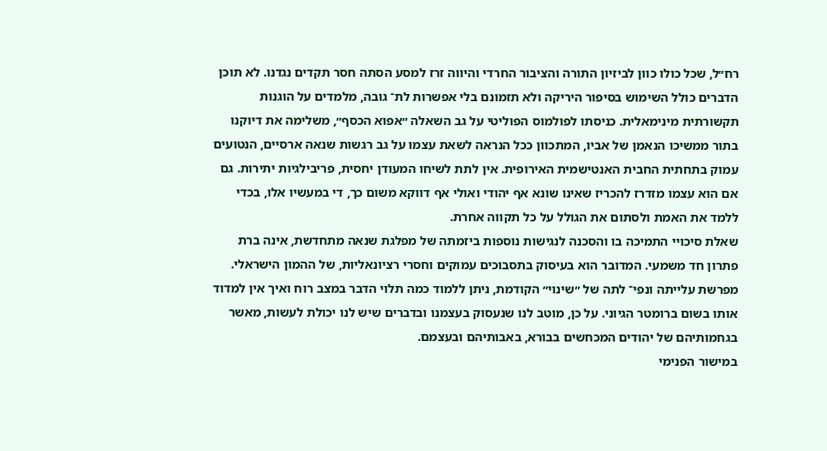רח״ל, שכל כולו כוון לביזיון התורה והציבור החרדי והיווה זרז למסע הסתה חסר תקדים נגדנו. לא תוכן הדברים כולל השימוש בסיפור היריקה ולא תזמונם בלי אפשרות לת־ גובה, מלמדים על הוגנות תקשורתית מינימאלית. כניסתו לפולמוס הפוליטי על גב השאלה ״אפוא הכסף״, משלימה את דיוקנו בתור ממשיכו הנאמן של אביו, המתכוון ככל הנראה לשאת עצמו על גב רגשות שנאה ארסיים, הנטועים עמוק בתחתית החבית האנטישמית האירופית. אין לתת לשיחו המעודן יחסית, פריבילגיות יתירות. גם אם הוא עצמו מזדרז להכריז שאינו שונא אף יהודי ואולי אף דווקא משום כך, די במעשיו אלו, בכדי ללמד את האמת ולסתום את הגולל על כל תקווה אחרת.
שאלת סיכויי התמיכה בו והסכנה לנגישות נוספות ביזמתה של מפלגת שנאה מתחדשת, אינה ברת פתרון חד משמעי. המדובר הוא בעיסוק בתסבוכים עמוקים וחסרי רציונאליות, של ההמון הישראלי. מפרשת עלייתה ונפי־ לתה של ״שינוי״ הקודמת, ניתן ללמוד כמה תלוי הדבר במצב רוח ואיך אין למדוד אותו בשום ברומטר הגיוני. על כן, מוטב לנו שנעסוק בעצמנו ובדברים שיש לנו יכולת לעשות, מאשר בגחמותיהם של יהודים המכחשים בבורא, באבותיהם ובעצמם.
במישור הפנימי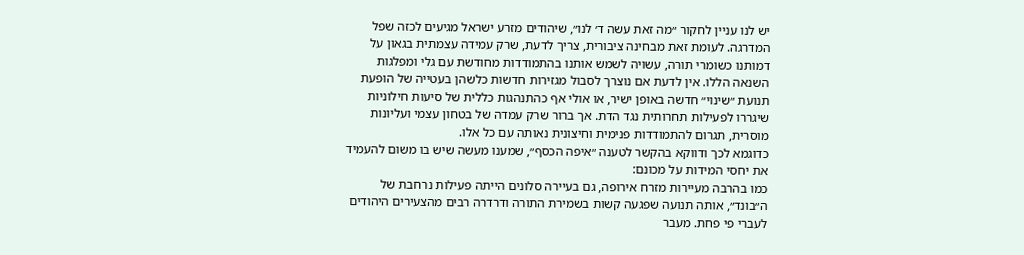יש לנו עניין לחקור ״מה זאת עשה ד׳ לנו״, שיהודים מזרע ישראל מגיעים לכזה שפל המדרגה. לעומת זאת מבחינה ציבורית, צריך לדעת, שרק עמידה עצמתית בגאון על דמותנו כשומרי תורה, עשויה לשמש אותנו בהתמודדות מחודשת עם גלי ומפלגות השנאה הללו. אין לדעת אם נוצרך לסבול מגזירות חדשות כלשהן בעטייה של הופעת תנועת ״שינוי״ חדשה באופן ישיר, או אולי אף כהתנהגות כללית של סיעות חילוניות שיגררו לפעילות תחרותית נגד הדת. אך ברור שרק עמדה של בטחון עצמי ועליונות מוסרית, תגרום להתמודדות פנימית וחיצונית נאותה עם כל אלו.
כדוגמא לכך ודווקא בהקשר לטענה ״איפה הכסף״, שמענו מעשה שיש בו משום להעמיד את יחסי המידות על מכונם:
כמו בהרבה מעיירות מזרח אירופה, גם בעיירה סלונים הייתה פעילות נרחבת של ה״בונד״, אותה תנועה שפגעה קשות בשמירת התורה ודרדרה רבים מהצעירים היהודים לעברי פי פחת. מעבר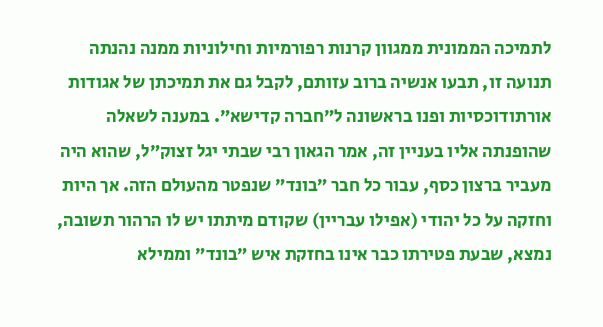לתמיכה הממונית ממגוון קרנות רפורמיות וחילוניות ממנה נהנתה תנועה זו, תבעו אנשיה ברוב עזותם, לקבל גם את תמיכתן של אגודות אורתודוכסיות ופנו בראשונה ל״חברה קדישא״. במענה לשאלה שהופנתה אליו בעניין זה, אמר הגאון רבי שבתי יגל זצוק״ל, שהוא היה מעביר ברצון כסף, עבור כל חבר ״בונד״ שנפטר מהעולם הזה. אך היות וחזקה על כל יהודי (אפילו עבריין) שקודם מיתתו יש לו הרהור תשובה, נמצא, שבעת פטירתו כבר אינו בחזקת איש ״בונד״ וממילא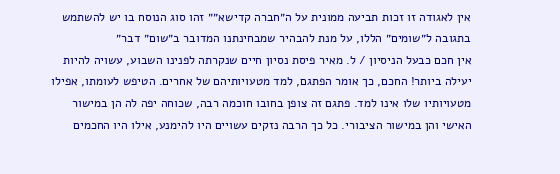אין לאגודה זו זכות תביעה ממונית על ה״חברה קדישא״״ זהו סוג הנוסח בו יש להשתמש בתגובה ל״שומים״ הללו, על מנת להבהיר שמבחינתנו המדובר ב״שום״ דבר״
אין חכם כבעל הניסיון / ל. מאיר פיסת נסיון חיים שנקרתה לפנינו השבוע, עשויה להיות יעילה ביותר! החכם, כך אומר הפתגם, למד מטעויותיהם של אחרים. הטיפש לעומתו, אפילו מטעויותיו שלו אינו למד. פתגם זה צופן בחובו חוכמה רבה, שכוחה יפה לה הן במישור האישי והן במישור הציבורי. כל כך הרבה נזקים עשויים היו להימנע, אילו היו החכמים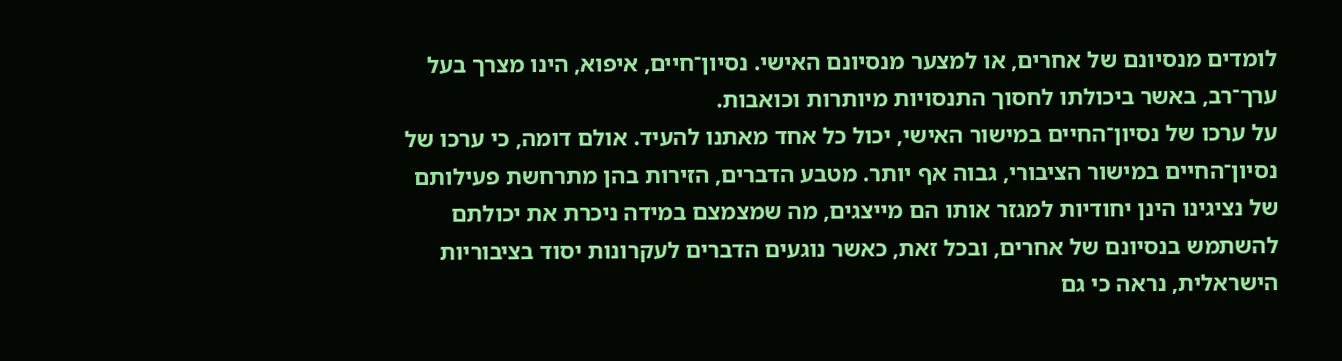לומדים מנסיונם של אחרים, או למצער מנסיונם האישי. נסיון־חיים, איפוא, הינו מצרך בעל ערך־רב, באשר ביכולתו לחסוך התנסויות מיותרות וכואבות.
על ערכו של נסיון־החיים במישור האישי, יכול כל אחד מאתנו להעיד. אולם דומה, כי ערכו של נסיון־החיים במישור הציבורי, גבוה אף יותר. מטבע הדברים, הזירות בהן מתרחשת פעילותם של נציגינו הינן יחודיות למגזר אותו הם מייצגים, מה שמצמצם במידה ניכרת את יכולתם להשתמש בנסיונם של אחרים, ובכל זאת, כאשר נוגעים הדברים לעקרונות יסוד בציבוריות הישראלית, נראה כי גם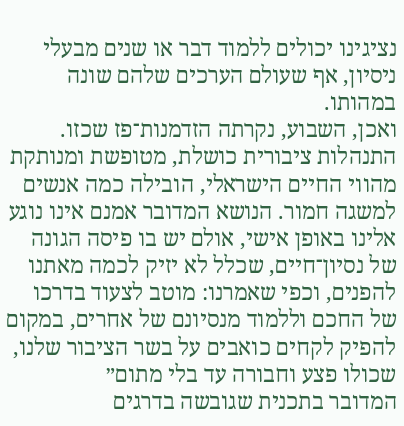נציגינו יכולים ללמוד דבר או שנים מבעלי ניסיון, אף שעולם הערכים שלהם שונה במהותו.
ואכן, השבוע, נקרתה הזדמנות־פז שכזו. התנהלות ציבורית כושלת, מטופשת ומנותקת מהווי החיים הישראלי, הובילה כמה אנשים למשגה חמור. הנושא המדובר אמנם אינו נוגע אלינו באופן אישי, אולם יש בו פיסה הגונה של נסיון־חיים, שכלל לא יזיק לכמה מאתנו להפנים, וכפי שאמרנו: מוטב לצעוד בדרכו של החכם וללמוד מנסיונם של אחרים, במקום להפיק לקחים כואבים על בשר הציבור שלנו, שכולו פצע וחבורה עד בלי מתום״
המדובר בתכנית שגובשה בדרגים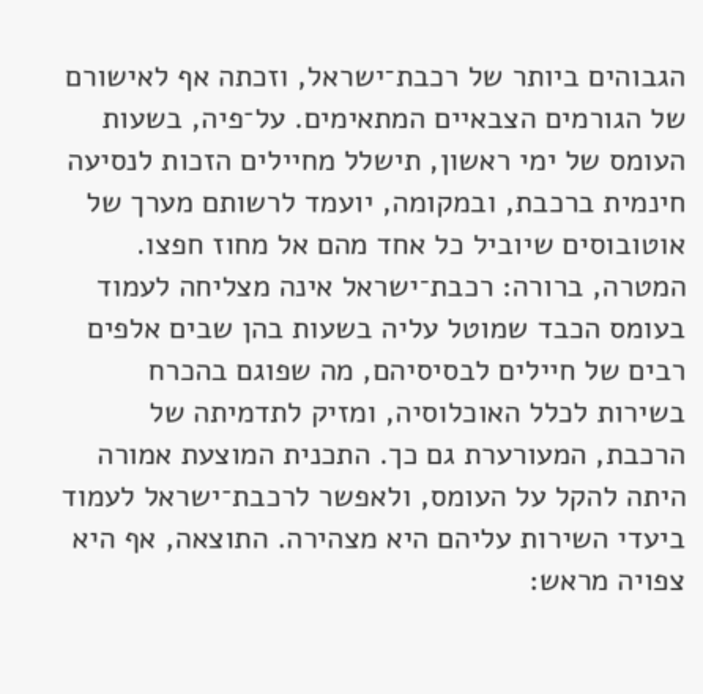הגבוהים ביותר של רכבת־ישראל, וזכתה אף לאישורם של הגורמים הצבאיים המתאימים. על־פיה, בשעות העומס של ימי ראשון, תישלל מחיילים הזכות לנסיעה חינמית ברכבת, ובמקומה, יועמד לרשותם מערך של אוטובוסים שיוביל כל אחד מהם אל מחוז חפצו.
המטרה, ברורה: רכבת־ישראל אינה מצליחה לעמוד בעומס הכבד שמוטל עליה בשעות בהן שבים אלפים רבים של חיילים לבסיסיהם, מה שפוגם בהכרח בשירות לכלל האוכלוסיה, ומזיק לתדמיתה של הרכבת, המעורערת גם כך. התכנית המוצעת אמורה היתה להקל על העומס, ולאפשר לרכבת־ישראל לעמוד ביעדי השירות עליהם היא מצהירה. התוצאה, אף היא צפויה מראש: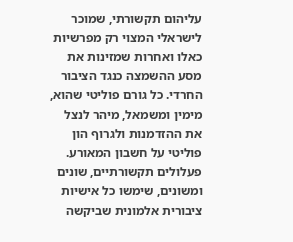עליהום תקשורתי, שמוכר לישראלי המצוי רק מפרשיות כאלו ואחרות שמזינות את מסע ההשמצה כנגד הציבור החרדי. כל גורם פוליטי שהוא, מימין ומשמאל, מיהר לנצל את ההזדמנות ולגרוף הון פוליטי על חשבון המאורע. פעלולים תקשורתיים, שונים ומשונים, שימשו כל אישיות ציבורית אלמונית שביקשה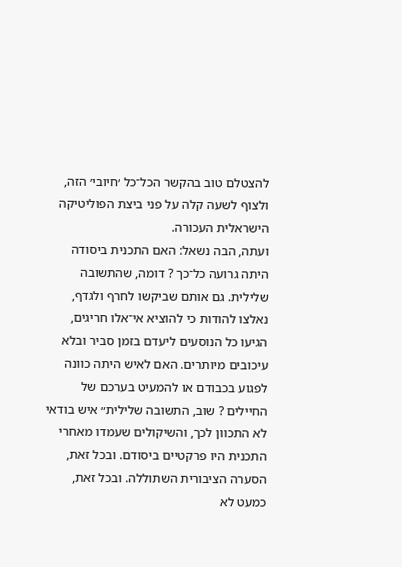להצטלם טוב בהקשר הכל־כל ׳חיובי׳ הזה, ולצוף לשעה קלה על פני ביצת הפוליטיקה הישראלית העכורה.
ועתה, הבה נשאל: האם התכנית ביסודה היתה גרועה כל־כך ? דומה, שהתשובה שלילית. גם אותם שביקשו לחרף ולגדף, נאלצו להודות כי להוציא אי־אלו חריגים, הגיעו כל הנוסעים ליעדם בזמן סביר ובלא עיכובים מיותרים. האם לאיש היתה כוונה לפגוע בכבודם או להמעיט בערכם של החיילים ? שוב, התשובה שלילית״ איש בודאי לא התכוון לכך, והשיקולים שעמדו מאחרי התכנית היו פרקטיים ביסודם. ובכל זאת, הסערה הציבורית השתוללה. ובכל זאת, כמעט לא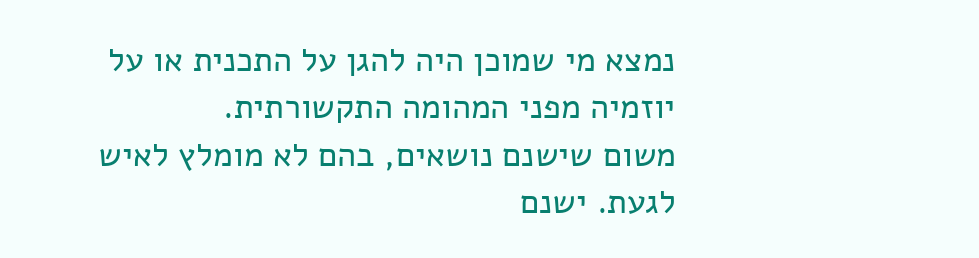נמצא מי שמוכן היה להגן על התכנית או על יוזמיה מפני המהומה התקשורתית.
משום שישנם נושאים, בהם לא מומלץ לאיש לגעת. ישנם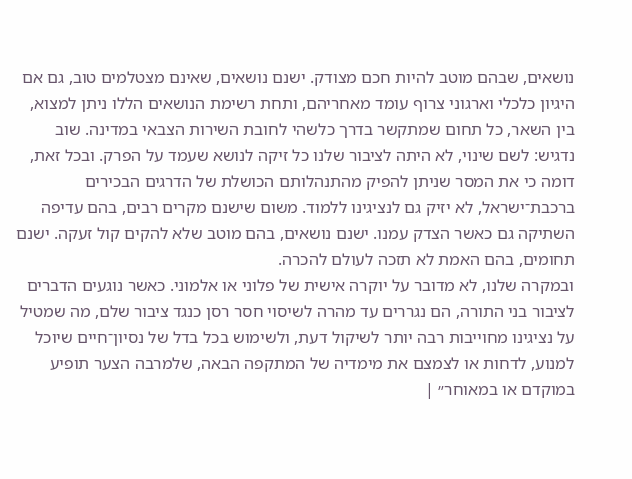נושאים, שבהם מוטב להיות חכם מצודק. ישנם נושאים, שאינם מצטלמים טוב, גם אם היגיון כלכלי וארגוני צרוף עומד מאחריהם, ותחת רשימת הנושאים הללו ניתן למצוא, בין השאר, כל תחום שמתקשר בדרך כלשהי לחובת השירות הצבאי במדינה. שוב נדגיש: לשם שינוי, לא היתה לציבור שלנו כל זיקה לנושא שעמד על הפרק. ובכל זאת, דומה כי את המסר שניתן להפיק מהתנהלותם הכושלת של הדרגים הבכירים ברכבת־ישראל, לא יזיק גם לנציגינו ללמוד. משום שישנם מקרים רבים, בהם עדיפה השתיקה גם כאשר הצדק עמנו. ישנם נושאים, בהם מוטב שלא להקים קול זעקה. ישנם תחומים, בהם האמת לא תזכה לעולם להכרה.
ובמקרה שלנו, לא מדובר על יוקרה אישית של פלוני או אלמוני. כאשר נוגעים הדברים לציבור בני התורה, הם נגררים עד מהרה לשיסוי חסר רסן כנגד ציבור שלם, מה שמטיל על נציגינו מחוייבות רבה יותר לשיקול דעת, ולשימוש בכל בדל של נסיון־חיים שיוכל למנוע, לדחות או לצמצם את מימדיה של המתקפה הבאה, שלמרבה הצער תופיע במוקדם או במאוחר״ |